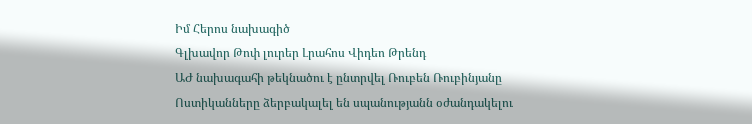Իմ Հերոս նախագիծ
Գլխավոր Թոփ լուրեր Լրահոս Վիդեո Թրենդ
ԱԺ նախագահի թեկնածու է ընտրվել Ռուբեն Ռուբինյանը Ոստիկանները ձերբակալել են սպանությանն օժանդակելու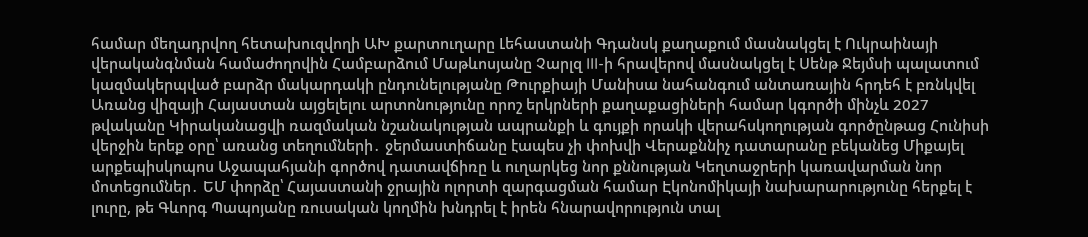համար մեղադրվող հետախուզվողի ԱԽ քարտուղարը Լեհաստանի Գդանսկ քաղաքում մասնակցել է Ուկրաինայի վերականգնման համաժողովին Համբարձում Մաթևոսյանը Չարլզ III-ի հրավերով մասնակցել է Սենթ Ջեյմսի պալատում կազմակերպված բարձր մակարդակի ընդունելությանը Թուրքիայի Մանիսա նահանգում անտառային հրդեհ է բռնկվել Առանց վիզայի Հայաստան այցելելու արտոնությունը որոշ երկրների քաղաքացիների համար կգործի մինչև 2027 թվականը Կիրականացվի ռազմական նշանակության ապրանքի և գույքի որակի վերահսկողության գործընթաց Հունիսի վերջին երեք օրը՝ առանց տեղումների․ ջերմաստիճանը էապես չի փոխվի Վերաքննիչ դատարանը բեկանեց Միքայել արքեպիսկոպոս Աջապահյանի գործով դատավճիռը և ուղարկեց նոր քննության Կեղտաջրերի կառավարման նոր մոտեցումներ․ ԵՄ փորձը՝ Հայաստանի ջրային ոլորտի զարգացման համար Էկոնոմիկայի նախարարությունը հերքել է լուրը, թե Գևորգ Պապոյանը ռուսական կողմին խնդրել է իրեն հնարավորություն տալ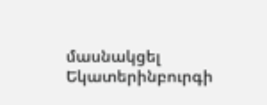մասնակցել Եկատերինբուրգի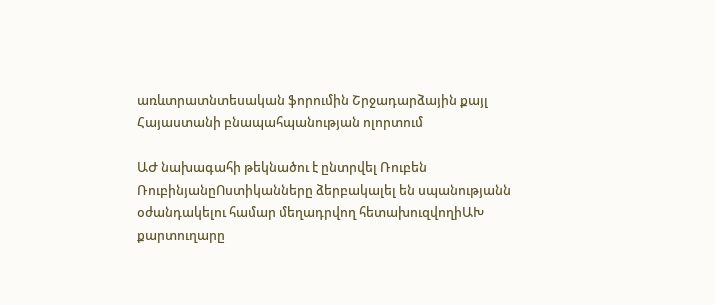առևտրատնտեսական ֆորումին Շրջադարձային քայլ Հայաստանի բնապահպանության ոլորտում

ԱԺ նախագահի թեկնածու է ընտրվել Ռուբեն ՌուբինյանըՈստիկանները ձերբակալել են սպանությանն օժանդակելու համար մեղադրվող հետախուզվողիԱԽ քարտուղարը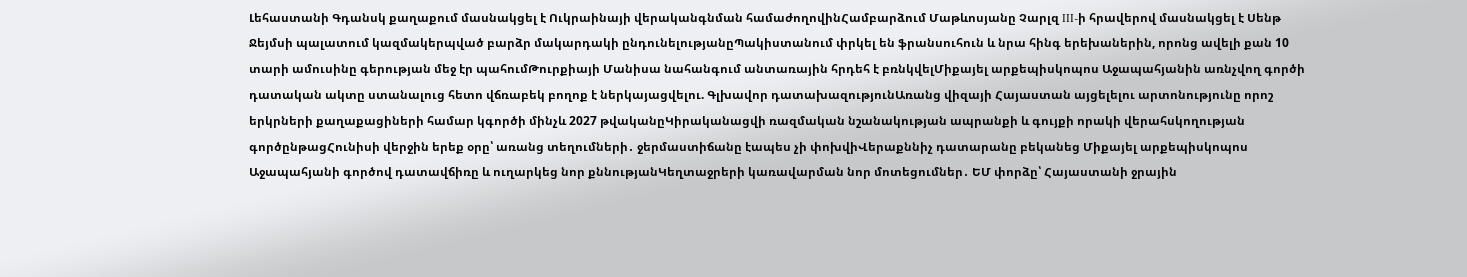Լեհաստանի Գդանսկ քաղաքում մասնակցել է Ուկրաինայի վերականգնման համաժողովինՀամբարձում Մաթևոսյանը Չարլզ III-ի հրավերով մասնակցել է Սենթ Ջեյմսի պալատում կազմակերպված բարձր մակարդակի ընդունելությանըՊակիստանում փրկել են ֆրանսուհուն և նրա հինգ երեխաներին, որոնց ավելի քան 10 տարի ամուսինը գերության մեջ էր պահումԹուրքիայի Մանիսա նահանգում անտառային հրդեհ է բռնկվելՄիքայել արքեպիսկոպոս Աջապահյանին առնչվող գործի դատական ակտը ստանալուց հետո վճռաբեկ բողոք է ներկայացվելու. Գլխավոր դատախազությունԱռանց վիզայի Հայաստան այցելելու արտոնությունը որոշ երկրների քաղաքացիների համար կգործի մինչև 2027 թվականըԿիրականացվի ռազմական նշանակության ապրանքի և գույքի որակի վերահսկողության գործընթացՀունիսի վերջին երեք օրը՝ առանց տեղումների․ ջերմաստիճանը էապես չի փոխվիՎերաքննիչ դատարանը բեկանեց Միքայել արքեպիսկոպոս Աջապահյանի գործով դատավճիռը և ուղարկեց նոր քննությանԿեղտաջրերի կառավարման նոր մոտեցումներ․ ԵՄ փորձը՝ Հայաստանի ջրային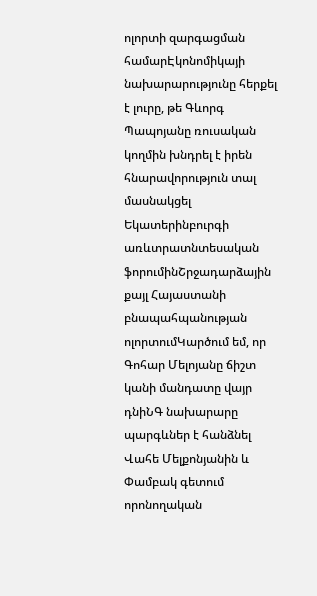ոլորտի զարգացման համարԷկոնոմիկայի նախարարությունը հերքել է լուրը, թե Գևորգ Պապոյանը ռուսական կողմին խնդրել է իրեն հնարավորություն տալ մասնակցել Եկատերինբուրգի առևտրատնտեսական ֆորումինՇրջադարձային քայլ Հայաստանի բնապահպանության ոլորտումԿարծում եմ, որ Գոհար Մելոյանը ճիշտ կանի մանդատը վայր դնիՆԳ նախարարը պարգևներ է հանձնել Վահե Մելքոնյանին և Փամբակ գետում որոնողական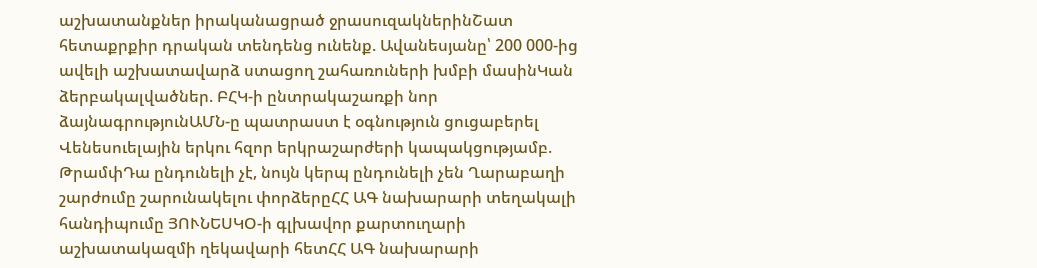աշխատանքներ իրականացրած ջրասուզակներինՇատ հետաքրքիր դրական տենդենց ունենք. Ավանեսյանը՝ 200 000-ից ավելի աշխատավարձ ստացող շահառուների խմբի մասինԿան ձերբակալվածներ. ԲՀԿ-ի ընտրակաշառքի նոր ձայնագրությունԱՄՆ-ը պատրաստ է օգնություն ցուցաբերել Վենեսուելային երկու հզոր երկրաշարժերի կապակցությամբ. ԹրամփԴա ընդունելի չէ, նույն կերպ ընդունելի չեն Ղարաբաղի շարժումը շարունակելու փորձերըՀՀ ԱԳ նախարարի տեղակալի հանդիպումը ՅՈՒՆԵՍԿՕ-ի գլխավոր քարտուղարի աշխատակազմի ղեկավարի հետՀՀ ԱԳ նախարարի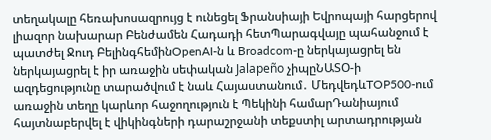տեղակալը հեռախոսազրույց է ունեցել Ֆրանսիայի Եվրոպայի հարցերով լիազոր նախարար Բենժամեն Հադադի հետՊարագվայը պահանջում է պատժել Ջուդ ԲելինգհեմինOpenAI-ն և Broadcom-ը ներկայացրել են ներկայացրել է իր առաջին սեփական Jalapeño չիպըՆԱՏՕ-ի ազդեցությունը տարածվում է նաև Հայաստանում․ ՄեդվեդևTOP500-ում առաջին տեղը կարևոր հաջողություն է Պեկինի համարԴանիայում հայտնաբերվել է վիկինգների դարաշրջանի տեքստիլ արտադրության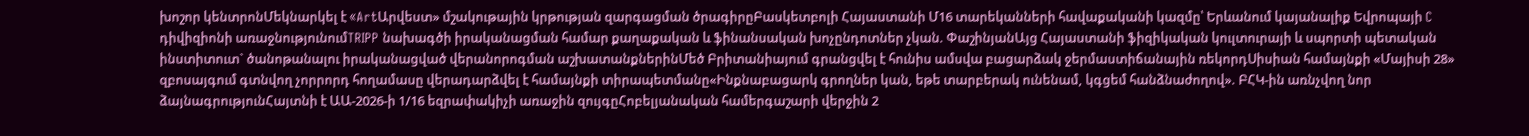խոշոր կենտրոնՄեկնարկել է «ArtԱրվեստ» մշակութային կրթության զարգացման ծրագիրըԲասկետբոլի Հայաստանի Մ16 տարեկանների հավաքականի կազմը՝ Երևանում կայանալիք Եվրոպայի C դիվիզիոնի առաջնությունումTRIPP նախագծի իրականացման համար քաղաքական և ֆինանսական խոչընդոտներ չկան. ՓաշինյանԱյց Հայաստանի ֆիզիկական կուլտուրայի և սպորտի պետական ինստիտուտ` ծանոթանալու իրականացված վերանորոգման աշխատանքներինՄեծ Բրիտանիայում գրանցվել է հունիս ամսվա բացարձակ ջերմաստիճանային ռեկորդՍիսիան համայնքի «Մայիսի 28» զբոսայգում գտնվող չորրորդ հողամասը վերադարձվել է համայնքի տիրապետմանը«Ինքնաբացարկ գրողներ կան, եթե տարբերակ ունենամ, կգցեմ հանձնաժողով». ԲՀԿ-ին առնչվող նոր ձայնագրությունՀայտնի է ԱԱ-2026-ի 1/16 եզրափակիչի առաջին զույգըՀոբելյանական համերգաշարի վերջին 2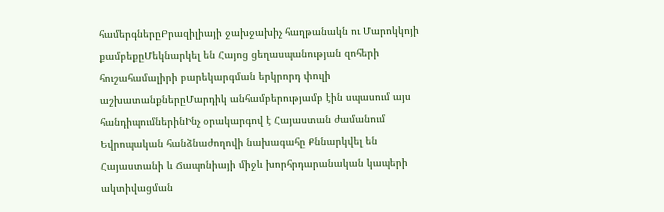համերգներըԲրազիլիայի ջախջախիչ հաղթանակն ու Մարոկկոյի քամբեքըՄեկնարկել են Հայոց ցեղասպանության զոհերի հուշահամալիրի բարեկարգման երկրորդ փուլի աշխատանքներըՄարդիկ անհամբերությամբ էին սպասում այս հանդիպումներինԻնչ օրակարգով է Հայաստան ժամանում Եվրոպական հանձնաժողովի նախագահը Քննարկվել են Հայաստանի և Ճապոնիայի միջև խորհրդարանական կապերի ակտիվացման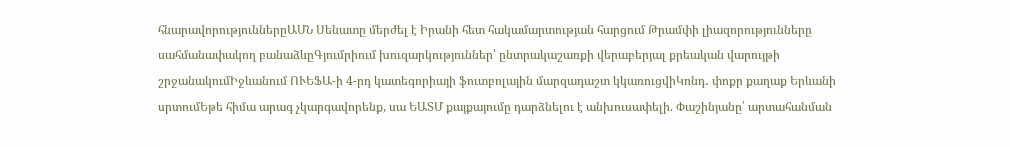հնարավորություններըԱՄՆ Սենատը մերժել է Իրանի հետ հակամարտության հարցում Թրամփի լիազորությունները սահմանափակող բանաձևըԳյումրիում խուզարկություններ՝ ընտրակաշառքի վերաբերյալ քրեական վարույթի շրջանակումԻջևանում ՈՒԵՖԱ-ի 4-րդ կատեգորիայի ֆուտբոլային մարզադաշտ կկառուցվիԿոնդ․ փոքր քաղաք Երևանի սրտումԵթե հիմա արագ չկարգավորենք, սա ԵԱՏՄ քայքայումը դարձնելու է անխուսափելի. Փաշինյանը՝ արտահանման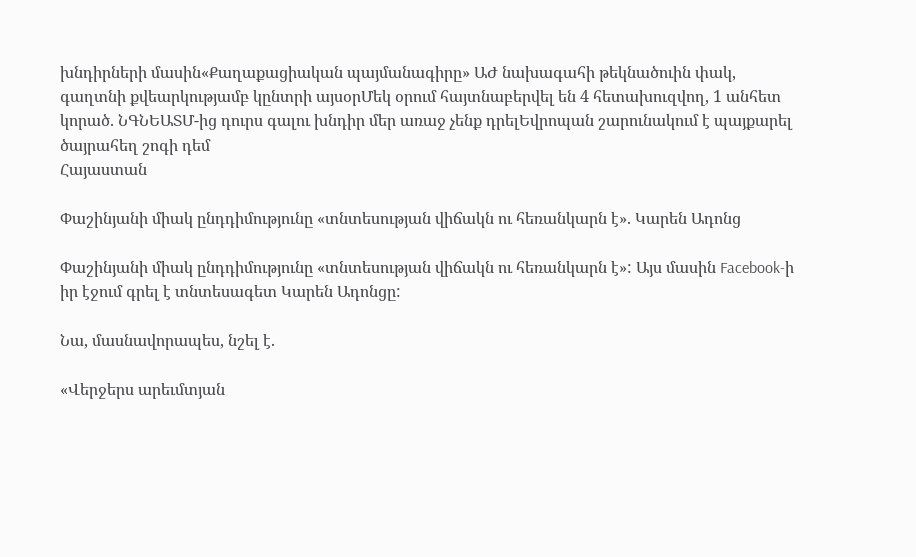խնդիրների մասին«Քաղաքացիական պայմանագիրը» ԱԺ նախագահի թեկնածուին փակ, գաղտնի քվեարկությամբ կընտրի այսօրՄեկ օրում հայտնաբերվել են 4 հետախուզվող, 1 անհետ կորած. ՆԳՆԵԱՏՄ-ից դուրս գալու խնդիր մեր առաջ չենք դրելԵվրոպան շարունակում է պայքարել ծայրահեղ շոգի դեմ
Հայաստան

Փաշինյանի միակ ընդդիմությունը «տնտեսության վիճակն ու հեռանկարն է». Կարեն Ադոնց

Փաշինյանի միակ ընդդիմությունը «տնտեսության վիճակն ու հեռանկարն է»: Այս մասին Facebook-ի իր էջում գրել է տնտեսագետ Կարեն Ադոնցը:

Նա, մասնավորապես, նշել է.

«Վերջերս արեւմտյան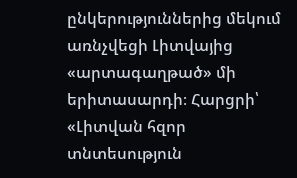ընկերություններից մեկում առնչվեցի Լիտվայից «արտագաղթած» մի երիտասարդի։ Հարցրի՝ «Լիտվան հզոր տնտեսություն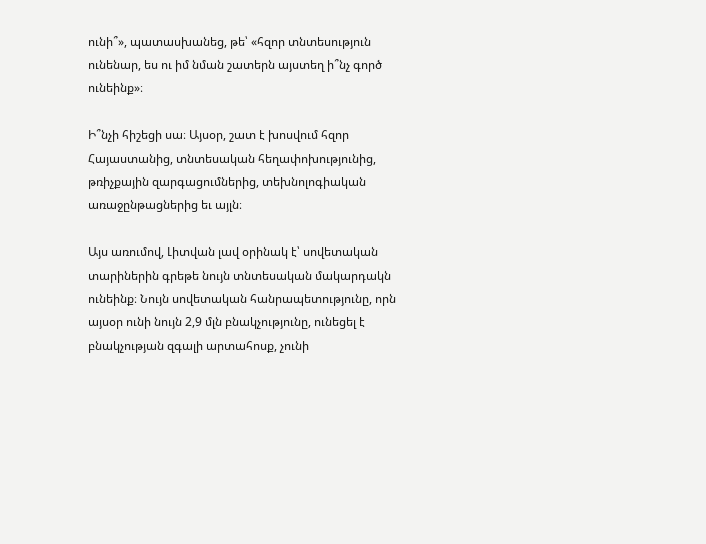ունի՞», պատասխանեց, թե՝ «հզոր տնտեսություն ունենար, ես ու իմ նման շատերն այստեղ ի՞նչ գործ ունեինք»։

Ի՞նչի հիշեցի սա։ Այսօր, շատ է խոսվում հզոր Հայաստանից, տնտեսական հեղափոխությունից, թռիչքային զարգացումներից, տեխնոլոգիական առաջընթացներից եւ այլն։

Այս առումով, Լիտվան լավ օրինակ է՝ սովետական տարիներին գրեթե նույն տնտեսական մակարդակն ունեինք։ Նույն սովետական հանրապետությունը, որն այսօր ունի նույն 2,9 մլն բնակչությունը, ունեցել է բնակչության զգալի արտահոսք, չունի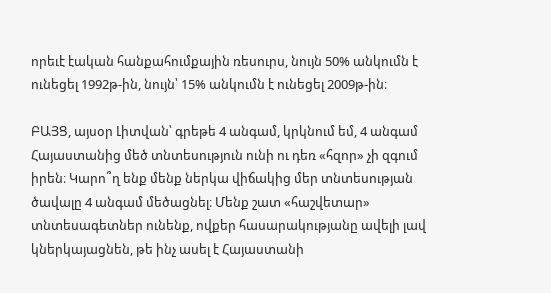որեւէ էական հանքահումքային ռեսուրս, նույն 50% անկումն է ունեցել 1992թ-ին, նույն՝ 15% անկումն է ունեցել 2009թ-ին։

ԲԱՅՑ, այսօր Լիտվան՝ գրեթե 4 անգամ, կրկնում եմ, 4 անգամ Հայաստանից մեծ տնտեսություն ունի ու դեռ «հզոր» չի զգում իրեն։ Կարո՞ղ ենք մենք ներկա վիճակից մեր տնտեսության ծավալը 4 անգամ մեծացնել։ Մենք շատ «հաշվետար» տնտեսագետներ ունենք, ովքեր հասարակությանը ավելի լավ կներկայացնեն, թե ինչ ասել է Հայաստանի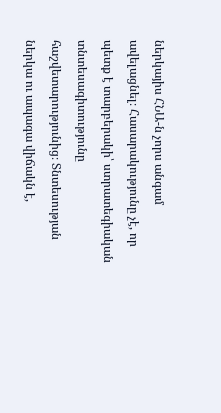ներկայիս ՀՆԱ-ն չորս անգամ ավելացնել։ Հասարակությունը չէ, որ պետք է տարբերակի՝ ստրատեգիական տնտեսագիտությունը հաշվետարությունից։ Տնտեսության ներկա ու ապագա վիճակն է,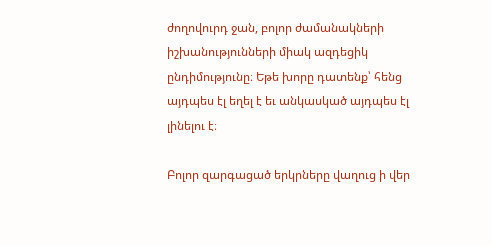ժողովուրդ ջան, բոլոր ժամանակների իշխանությունների միակ ազդեցիկ ընդիմությունը։ Եթե խորը դատենք՝ հենց այդպես էլ եղել է եւ անկասկած այդպես էլ լինելու է։

Բոլոր զարգացած երկրները վաղուց ի վեր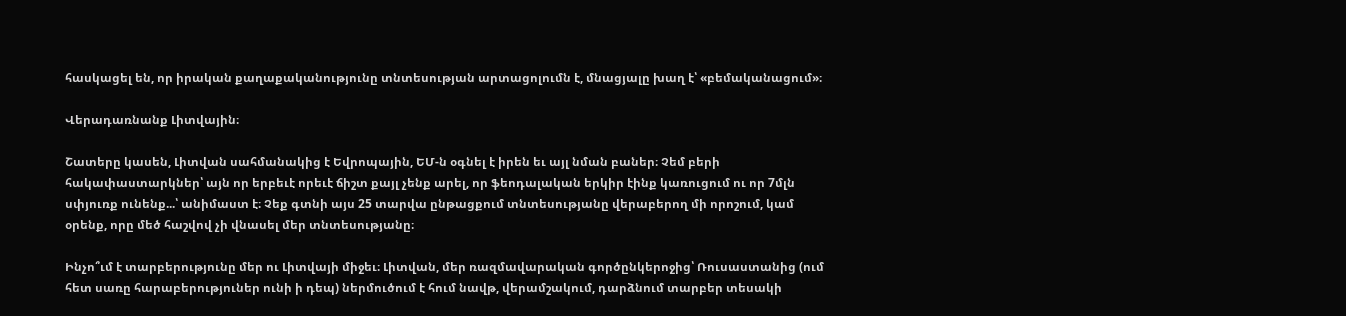հասկացել են, որ իրական քաղաքականությունը տնտեսության արտացոլումն է, մնացյալը խաղ է՝ «բեմականացում»։

Վերադառնանք Լիտվային։

Շատերը կասեն, Լիտվան սահմանակից է Եվրոպային, ԵՄ-ն օգնել է իրեն եւ այլ նման բաներ։ Չեմ բերի հակափաստարկներ՝ այն որ երբեւէ որեւէ ճիշտ քայլ չենք արել, որ ֆեոդալական երկիր էինք կառուցում ու որ 7մլն սփյուռք ունենք...՝ անիմաստ է։ Չեք գտնի այս 25 տարվա ընթացքում տնտեսությանը վերաբերող մի որոշում, կամ օրենք, որը մեծ հաշվով չի վնասել մեր տնտեսությանը։

Ինչո՞ւմ է տարբերությունը մեր ու Լիտվայի միջեւ։ Լիտվան, մեր ռազմավարական գործընկերոջից՝ Ռուսաստանից (ում հետ սառը հարաբերություներ ունի ի դեպ) ներմուծում է հում նավթ, վերամշակում, դարձնում տարբեր տեսակի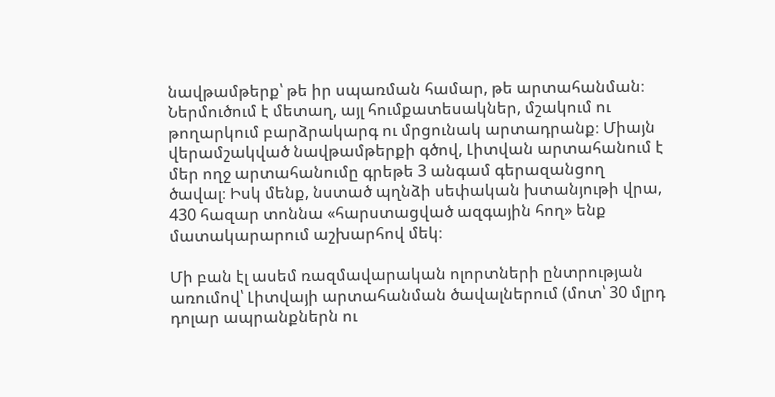նավթամթերք՝ թե իր սպառման համար, թե արտահանման։ Ներմուծում է մետաղ, այլ հումքատեսակներ, մշակում ու թողարկում բարձրակարգ ու մրցունակ արտադրանք։ Միայն վերամշակված նավթամթերքի գծով, Լիտվան արտահանում է մեր ողջ արտահանումը գրեթե 3 անգամ գերազանցող ծավալ։ Իսկ մենք, նստած պղնձի սեփական խտանյութի վրա, 430 հազար տոննա «հարստացված ազգային հող» ենք մատակարարում աշխարհով մեկ։

Մի բան էլ ասեմ ռազմավարական ոլորտների ընտրության առումով՝ Լիտվայի արտահանման ծավալներում (մոտ՝ 30 մլրդ դոլար ապրանքներն ու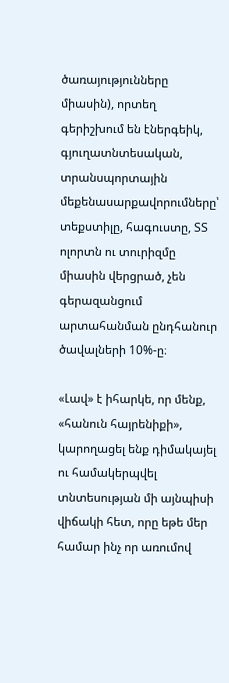ծառայությունները միասին), որտեղ գերիշխում են էներգեիկ, գյուղատնտեսական, տրանսպորտային մեքենասարքավորումները՝ տեքստիլը, հագուստը, ՏՏ ոլորտն ու տուրիզմը միասին վերցրած, չեն գերազանցում արտահանման ընդհանուր ծավալների 10%-ը։

«Լավ» է իհարկե, որ մենք, «հանուն հայրենիքի», կարողացել ենք դիմակայել ու համակերպվել տնտեսության մի այնպիսի վիճակի հետ, որը եթե մեր համար ինչ որ առումով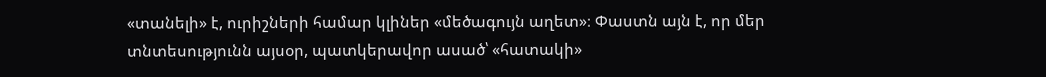«տանելի» է, ուրիշների համար կլիներ «մեծագույն աղետ»։ Փաստն այն է, որ մեր տնտեսությունն այսօր, պատկերավոր ասած՝ «հատակի»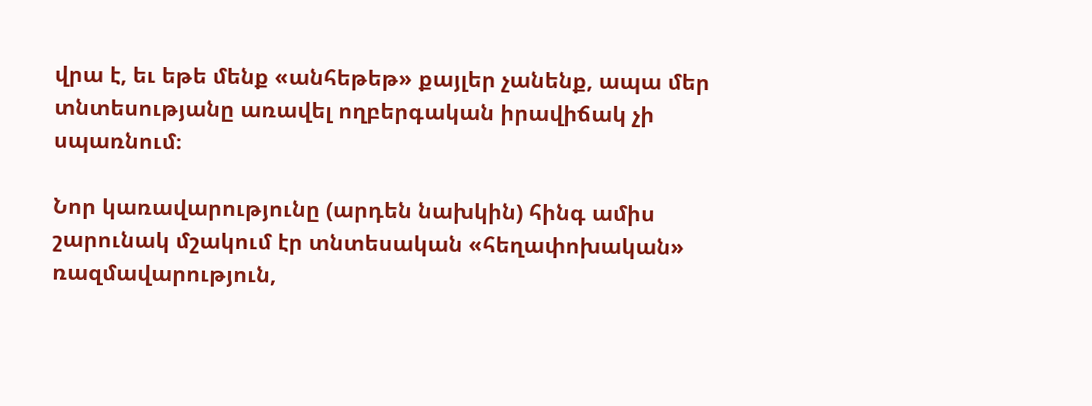վրա է, եւ եթե մենք «անհեթեթ» քայլեր չանենք, ապա մեր տնտեսությանը առավել ողբերգական իրավիճակ չի սպառնում։

Նոր կառավարությունը (արդեն նախկին) հինգ ամիս շարունակ մշակում էր տնտեսական «հեղափոխական» ռազմավարություն,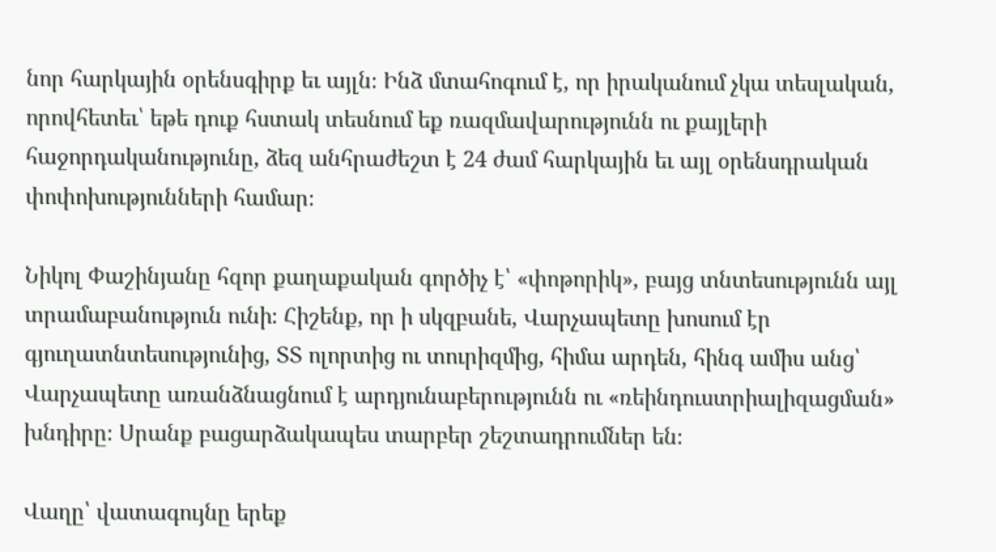նոր հարկային օրենսգիրք եւ այլն։ Ինձ մտահոգում է, որ իրականում չկա տեսլական, որովհետեւ՝ եթե դուք հստակ տեսնում եք ռազմավարությունն ու քայլերի հաջորդականությունը, ձեզ անհրաժեշտ է 24 ժամ հարկային եւ այլ օրենսդրական փոփոխությունների համար։

Նիկոլ Փաշինյանը հզոր քաղաքական գործիչ է՝ «փոթորիկ», բայց տնտեսությունն այլ տրամաբանություն ունի։ Հիշենք, որ ի սկզբանե, Վարչապետը խոսում էր գյուղատնտեսությունից, ՏՏ ոլորտից ու տուրիզմից, հիմա արդեն, հինգ ամիս անց՝ Վարչապետը առանձնացնում է արդյունաբերությունն ու «ռեինդուստրիալիզացման» խնդիրը։ Սրանք բացարձակապես տարբեր շեշտադրումներ են։

Վաղը՝ վատագույնը երեք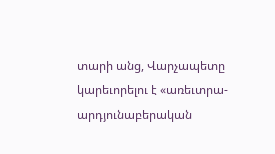տարի անց, Վարչապետը կարեւորելու է «առեւտրա-արդյունաբերական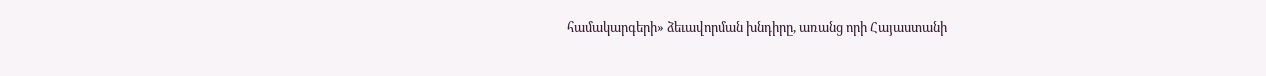համակարգերի» ձեւավորման խնդիրը, առանց որի Հայաստանի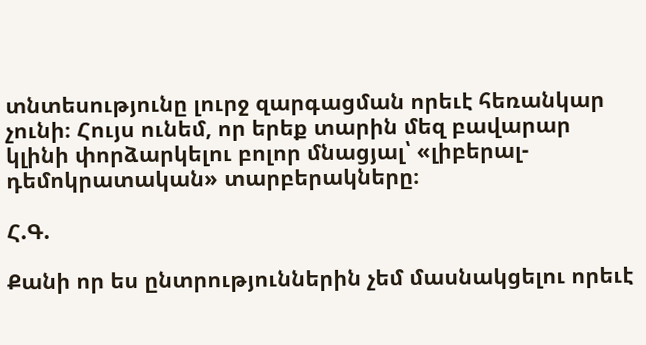տնտեսությունը լուրջ զարգացման որեւէ հեռանկար չունի։ Հույս ունեմ, որ երեք տարին մեզ բավարար կլինի փորձարկելու բոլոր մնացյալ՝ «լիբերալ-դեմոկրատական» տարբերակները։

Հ.Գ.

Քանի որ ես ընտրություններին չեմ մասնակցելու որեւէ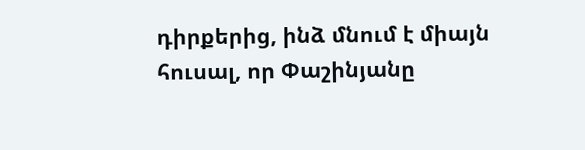դիրքերից, ինձ մնում է միայն հուսալ, որ Փաշինյանը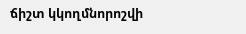ճիշտ կկողմնորոշվի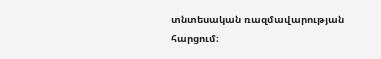տնտեսական ռազմավարության հարցում։